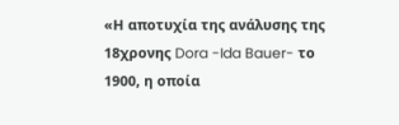«Η αποτυχία της ανάλυσης της 18χρονης Dora -Ida Bauer- το 1900, η οποία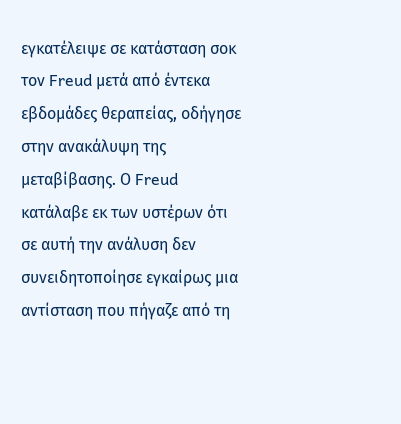εγκατέλειψε σε κατάσταση σοκ τον Freud μετά από έντεκα εβδομάδες θεραπείας, οδήγησε στην ανακάλυψη της μεταβίβασης. Ο Freud κατάλαβε εκ των υστέρων ότι σε αυτή την ανάλυση δεν συνειδητοποίησε εγκαίρως μια αντίσταση που πήγαζε από τη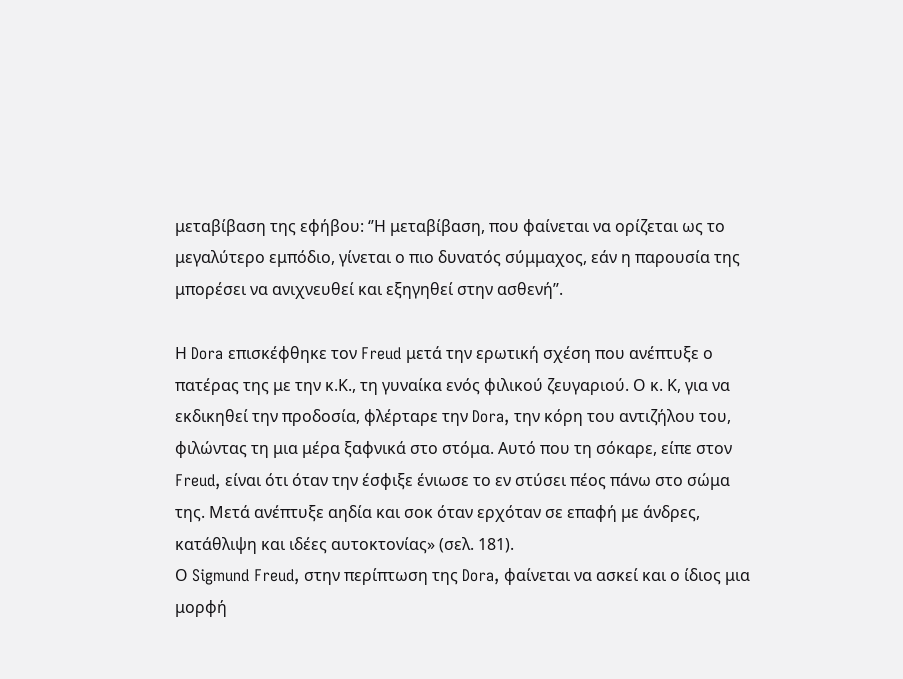μεταβίβαση της εφήβου: ‘’Η μεταβίβαση, που φαίνεται να ορίζεται ως το μεγαλύτερο εμπόδιο, γίνεται ο πιο δυνατός σύμμαχος, εάν η παρουσία της μπορέσει να ανιχνευθεί και εξηγηθεί στην ασθενή’’.

Η Dora επισκέφθηκε τον Freud μετά την ερωτική σχέση που ανέπτυξε ο πατέρας της με την κ.Κ., τη γυναίκα ενός φιλικού ζευγαριού. Ο κ. Κ, για να εκδικηθεί την προδοσία, φλέρταρε την Dora, την κόρη του αντιζήλου του, φιλώντας τη μια μέρα ξαφνικά στο στόμα. Αυτό που τη σόκαρε, είπε στον Freud, είναι ότι όταν την έσφιξε ένιωσε το εν στύσει πέος πάνω στο σώμα της. Μετά ανέπτυξε αηδία και σοκ όταν ερχόταν σε επαφή με άνδρες, κατάθλιψη και ιδέες αυτοκτονίας» (σελ. 181).
Ο Sigmund Freud, στην περίπτωση της Dora, φαίνεται να ασκεί και ο ίδιος μια μορφή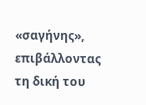«σαγήνης», επιβάλλοντας τη δική του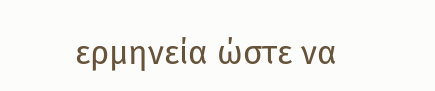ερμηνεία ώστε να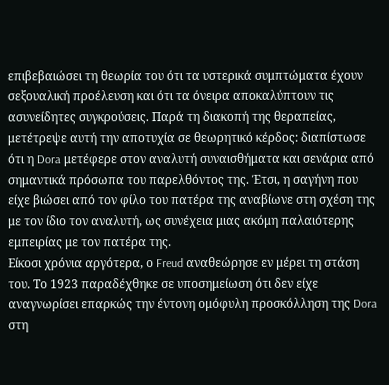επιβεβαιώσει τη θεωρία του ότι τα υστερικά συμπτώματα έχουν σεξουαλική προέλευση και ότι τα όνειρα αποκαλύπτουν τις ασυνείδητες συγκρούσεις. Παρά τη διακοπή της θεραπείας, μετέτρεψε αυτή την αποτυχία σε θεωρητικό κέρδος: διαπίστωσε ότι η Dora μετέφερε στον αναλυτή συναισθήματα και σενάρια από σημαντικά πρόσωπα του παρελθόντος της. Έτσι, η σαγήνη που είχε βιώσει από τον φίλο του πατέρα της αναβίωνε στη σχέση της με τον ίδιο τον αναλυτή, ως συνέχεια μιας ακόμη παλαιότερης εμπειρίας με τον πατέρα της.
Είκοσι χρόνια αργότερα, ο Freud αναθεώρησε εν μέρει τη στάση του. Το 1923 παραδέχθηκε σε υποσημείωση ότι δεν είχε αναγνωρίσει επαρκώς την έντονη ομόφυλη προσκόλληση της Dora στη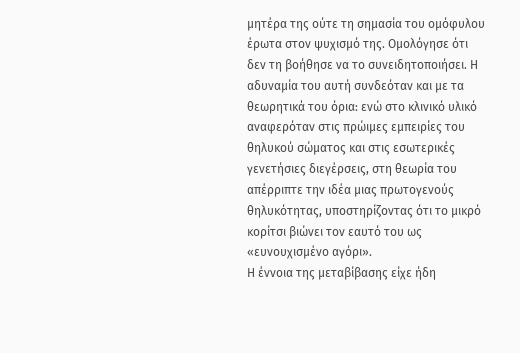μητέρα της ούτε τη σημασία του ομόφυλου έρωτα στον ψυχισμό της. Ομολόγησε ότι δεν τη βοήθησε να το συνειδητοποιήσει. Η αδυναμία του αυτή συνδεόταν και με τα θεωρητικά του όρια: ενώ στο κλινικό υλικό αναφερόταν στις πρώιμες εμπειρίες του θηλυκού σώματος και στις εσωτερικές γενετήσιες διεγέρσεις, στη θεωρία του απέρριπτε την ιδέα μιας πρωτογενούς θηλυκότητας, υποστηρίζοντας ότι το μικρό κορίτσι βιώνει τον εαυτό του ως «ευνουχισμένο αγόρι».
Η έννοια της μεταβίβασης είχε ήδη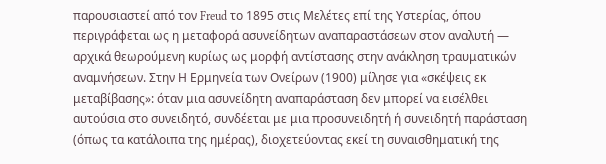παρουσιαστεί από τον Freud το 1895 στις Μελέτες επί της Υστερίας, όπου περιγράφεται ως η μεταφορά ασυνείδητων αναπαραστάσεων στον αναλυτή — αρχικά θεωρούμενη κυρίως ως μορφή αντίστασης στην ανάκληση τραυματικών αναμνήσεων. Στην Η Ερμηνεία των Ονείρων (1900) μίλησε για «σκέψεις εκ μεταβίβασης»: όταν μια ασυνείδητη αναπαράσταση δεν μπορεί να εισέλθει αυτούσια στο συνειδητό, συνδέεται με μια προσυνειδητή ή συνειδητή παράσταση (όπως τα κατάλοιπα της ημέρας), διοχετεύοντας εκεί τη συναισθηματική της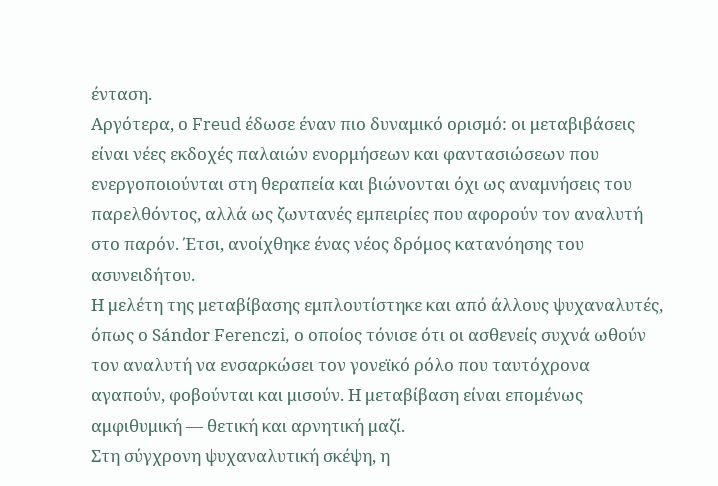ένταση.
Αργότερα, ο Freud έδωσε έναν πιο δυναμικό ορισμό: οι μεταβιβάσεις είναι νέες εκδοχές παλαιών ενορμήσεων και φαντασιώσεων που ενεργοποιούνται στη θεραπεία και βιώνονται όχι ως αναμνήσεις του παρελθόντος, αλλά ως ζωντανές εμπειρίες που αφορούν τον αναλυτή στο παρόν. Έτσι, ανοίχθηκε ένας νέος δρόμος κατανόησης του ασυνειδήτου.
Η μελέτη της μεταβίβασης εμπλουτίστηκε και από άλλους ψυχαναλυτές, όπως ο Sándor Ferenczi, ο οποίος τόνισε ότι οι ασθενείς συχνά ωθούν τον αναλυτή να ενσαρκώσει τον γονεϊκό ρόλο που ταυτόχρονα αγαπούν, φοβούνται και μισούν. Η μεταβίβαση είναι επομένως αμφιθυμική — θετική και αρνητική μαζί.
Στη σύγχρονη ψυχαναλυτική σκέψη, η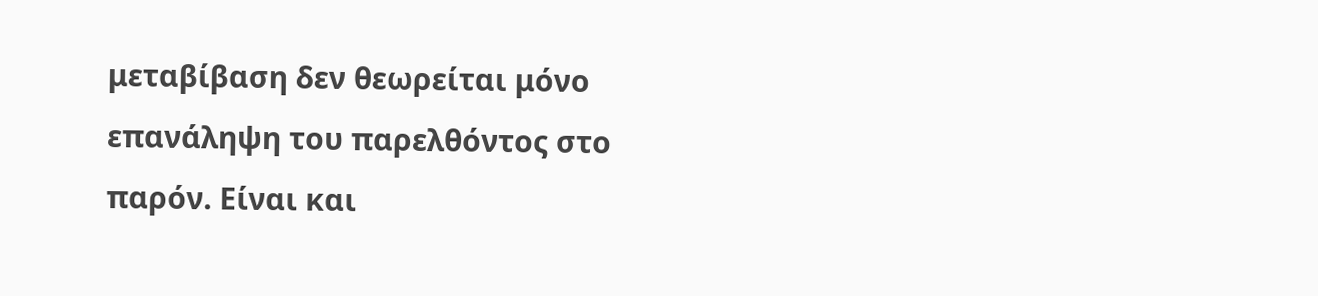μεταβίβαση δεν θεωρείται μόνο επανάληψη του παρελθόντος στο παρόν. Είναι και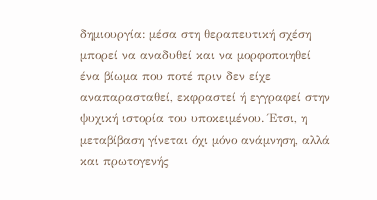δημιουργία: μέσα στη θεραπευτική σχέση μπορεί να αναδυθεί και να μορφοποιηθεί ένα βίωμα που ποτέ πριν δεν είχε αναπαρασταθεί, εκφραστεί ή εγγραφεί στην ψυχική ιστορία του υποκειμένου. Έτσι, η μεταβίβαση γίνεται όχι μόνο ανάμνηση, αλλά και πρωτογενής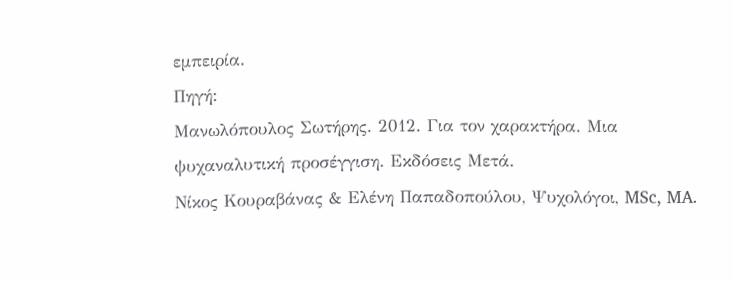εμπειρία.
Πηγή:
Μανωλόπουλος Σωτήρης. 2012. Για τον χαρακτήρα. Μια ψυχαναλυτική προσέγγιση. Εκδόσεις Μετά.
Νίκος Κουραβάνας & Ελένη Παπαδοπούλου, Ψυχολόγοι, MSc, MA.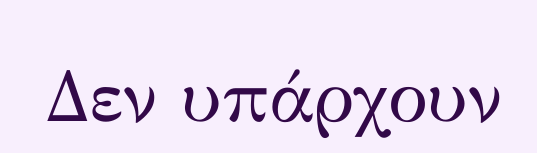Δεν υπάρχουν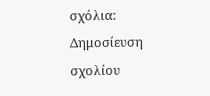σχόλια:
Δημοσίευση σχολίου